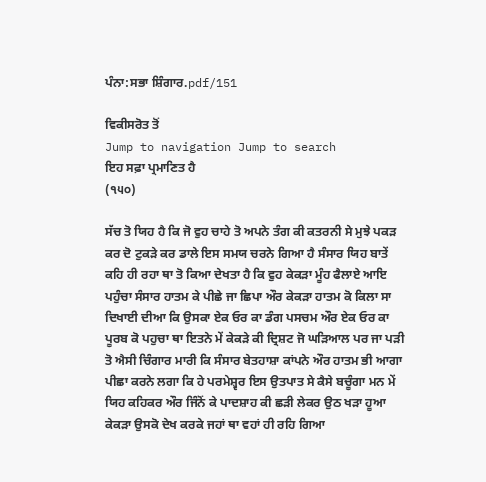ਪੰਨਾ:ਸਭਾ ਸ਼ਿੰਗਾਰ.pdf/151

ਵਿਕੀਸਰੋਤ ਤੋਂ
Jump to navigation Jump to search
ਇਹ ਸਫ਼ਾ ਪ੍ਰਮਾਣਿਤ ਹੈ
(੧੫੦)

ਸੱਚ ਤੋ ਯਿਹ ਹੈ ਕਿ ਜੋ ਵੁਹ ਚਾਹੇ ਤੋ ਅਪਨੇ ਤੰਗ ਕੀ ਕਤਰਨੀ ਸੇ ਮੁਝੇ ਪਕੜ ਕਰ ਦੋ ਟੁਕੜੇ ਕਰ ਡਾਲੇ ਇਸ ਸਮਯ ਚਰਨੇ ਗਿਆ ਹੈ ਸੰਸਾਰ ਯਿਹ ਬਾਤੇਂ ਕਹਿ ਹੀ ਰਹਾ ਥਾ ਤੋ ਕਿਆ ਦੇਖਤਾ ਹੈ ਕਿ ਵੁਹ ਕੇਕੜਾ ਮੂੰਹ ਫੈਲਾਏ ਆਇ ਪਹੁੰਚਾ ਸੰਸਾਰ ਹਾਤਮ ਕੇ ਪੀਛੇ ਜਾ ਛਿਪਾ ਔਰ ਕੇਕੜਾ ਹਾਤਮ ਕੋ ਕਿਲਾ ਸਾ ਦਿਖਾਈ ਦੀਆ ਕਿ ਉਸਕਾ ਏਕ ਓਰ ਕਾ ਡੰਗ ਪਸਚਮ ਔਰ ਏਕ ਓਰ ਕਾ ਪੂਰਬ ਕੋ ਪਹੁਚਾ ਥਾ ਇਤਨੇ ਮੇਂ ਕੇਕੜੇ ਕੀ ਦ੍ਰਿਸ਼ਟ ਜੋ ਘੜਿਆਲ ਪਰ ਜਾ ਪੜੀ ਤੋ ਐਸੀ ਚਿੰਗਾਰ ਮਾਰੀ ਕਿ ਸੰਸਾਰ ਬੇਤਹਾਸ਼ਾ ਕਾਂਪਨੇ ਔਰ ਹਾਤਮ ਭੀ ਆਗਾ ਪੀਛਾ ਕਰਨੇ ਲਗਾ ਕਿ ਹੇ ਪਰਮੇਸ਼੍ਵਰ ਇਸ ਉਤਪਾਤ ਸੇ ਕੈਸੇ ਬਚੂੰਗਾ ਮਨ ਮੇਂ ਯਿਹ ਕਹਿਕਰ ਔਰ ਜਿੰਨੋਂ ਕੇ ਪਾਦਸ਼ਾਹ ਕੀ ਛੜੀ ਲੇਕਰ ਉਠ ਖੜਾ ਹੂਆ ਕੇਕੜਾ ਉਸਕੋ ਦੇਖ ਕਰਕੇ ਜਹਾਂ ਥਾ ਵਹਾਂ ਹੀ ਰਹਿ ਗਿਆ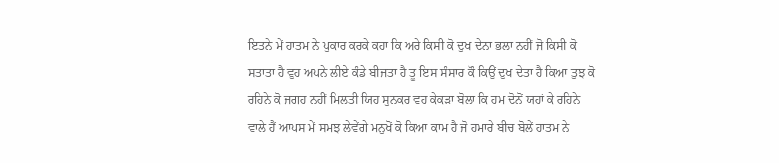ਇਤਨੇ ਮੇਂ ਹਾਤਮ ਨੇ ਪੁਕਾਰ ਕਰਕੇ ਕਹਾ ਕਿ ਅਰੇ ਕਿਸੀ ਕੋ ਦੁਖ ਦੇਨਾ ਭਲਾ ਨਹੀਂ ਜੋ ਕਿਸੀ ਕੋ ਸਤਾਤਾ ਹੈ ਵੁਹ ਅਪਨੇ ਲੀਏ ਕੰਡੇ ਬੀਜਤਾ ਹੈ ਤੂ ਇਸ ਸੰਸਾਰ ਕੌ ਕਿਉਂ ਦੁਖ ਦੇਤਾ ਹੈ ਕਿਆ ਤੁਝ ਕੋ ਰਹਿਨੇ ਕੋ ਜਗਹ ਨਹੀਂ ਮਿਲਤੀ ਯਿਹ ਸੁਨਕਰ ਵਹ ਕੇਕੜਾ ਬੋਲਾ ਕਿ ਹਮ ਦੋਨੋਂ ਯਹਾਂ ਕੇ ਰਹਿਨੇ ਵਾਲੇ ਹੈਂ ਆਪਸ ਮੇਂ ਸਮਝ ਲੇਵੇਂਗੇ ਮਨੁਖੋਂ ਕੋ ਕਿਆ ਕਾਮ ਹੈ ਜੋ ਹਮਾਰੇ ਬੀਚ ਬੋਲੇਂ ਹਾਤਮ ਨੇ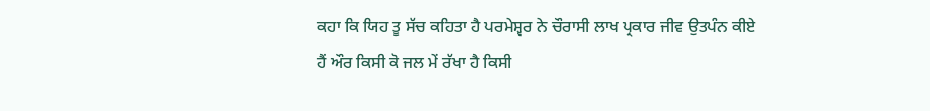ਕਹਾ ਕਿ ਯਿਹ ਤੂ ਸੱਚ ਕਹਿਤਾ ਹੈ ਪਰਮੇਸ਼੍ਵਰ ਨੇ ਚੌਰਾਸੀ ਲਾਖ ਪ੍ਰਕਾਰ ਜੀਵ ਉਤਪੰਨ ਕੀਏ ਹੈਂ ਔਰ ਕਿਸੀ ਕੋ ਜਲ ਮੇਂ ਰੱਖਾ ਹੈ ਕਿਸੀ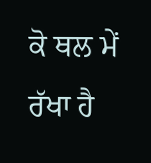ਕੋ ਥਲ ਮੇਂ ਰੱਖਾ ਹੈ